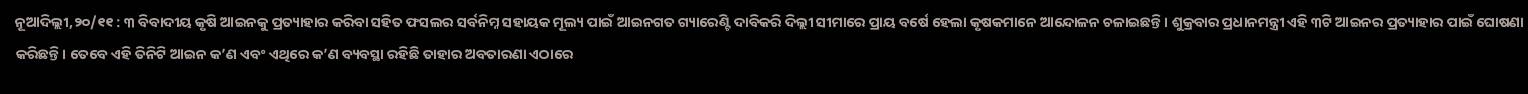ନୂଆଦିଲ୍ଲୀ,୨୦/୧୧ : ୩ ବିବାଦୀୟ କୃଷି ଆଇନକୁ ପ୍ରତ୍ୟାହାର କରିବା ସହିତ ଫସଲର ସର୍ବନିମ୍ନ ସହାୟକ ମୂଲ୍ୟ ପାଇଁ ଆଇନଗତ ଗ୍ୟାରେଣ୍ଟି ଦାବିକରି ଦିଲ୍ଲୀ ସୀମାରେ ପ୍ରାୟ ବର୍ଷେ ହେଲା କୃଷକମାନେ ଆନ୍ଦୋଳନ ଚଳାଇଛନ୍ତି। ଶୁକ୍ରବାର ପ୍ରଧାନମନ୍ତ୍ରୀ ଏହି ୩ଟି ଆଇନର ପ୍ରତ୍ୟାହାର ପାଇଁ ଘୋଷଣା କରିଛନ୍ତି। ତେବେ ଏହି ତିନିଟି ଆଇନ କ’ଣ ଏବଂ ଏଥିରେ କ’ଣ ବ୍ୟବସ୍ଥା ରହିଛି ତାହାର ଅବତାରଣା ଏଠାରେ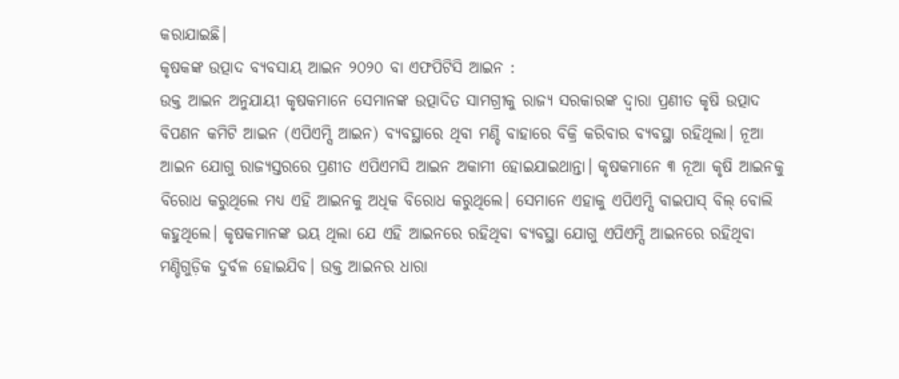କରାଯାଇଛି।
କୃଷକଙ୍କ ଉତ୍ପାଦ ବ୍ୟବସାୟ ଆଇନ ୨୦୨୦ ବା ଏଫପିଟିସି ଆଇନ :
ଉକ୍ତ ଆଇନ ଅନୁଯାୟୀ କୃଷକମାନେ ସେମାନଙ୍କ ଉତ୍ପାଦିତ ସାମଗ୍ରୀକୁ ରାଜ୍ୟ ସରକାରଙ୍କ ଦ୍ବାରା ପ୍ରଣୀତ କୃଷି ଉତ୍ପାଦ ବିପଣନ କମିଟି ଆଇନ (ଏପିଏମ୍ସି ଆଇନ) ବ୍ୟବସ୍ଥାରେ ଥିବା ମଣ୍ଡି ବାହାରେ ବିକ୍ରି କରିବାର ବ୍ୟବସ୍ଥା ରହିଥିଲା। ନୂଆ ଆଇନ ଯୋଗୁ ରାଜ୍ୟସ୍ତରରେ ପ୍ରଣୀତ ଏପିଏମସି ଆଇନ ଅକାମୀ ହୋଇଯାଇଥାନ୍ତା। କୃଷକମାନେ ୩ ନୂଆ କୃଷି ଆଇନକୁ ବିରୋଧ କରୁଥିଲେ ମଧ୍ୟ ଏହି ଆଇନକୁ ଅଧିକ ବିରୋଧ କରୁଥିଲେ। ସେମାନେ ଏହାକୁ ଏପିଏମ୍ସି ବାଇପାସ୍ ବିଲ୍ ବୋଲି କହୁଥିଲେ। କୃଷକମାନଙ୍କ ଭୟ ଥିଲା ଯେ ଏହି ଆଇନରେ ରହିଥିବା ବ୍ୟବସ୍ଥା ଯୋଗୁ ଏପିଏମ୍ସି ଆଇନରେ ରହିଥିବା ମଣ୍ଡିଗୁଡ଼ିକ ଦୁର୍ବଳ ହୋଇଯିବ। ଉକ୍ତ ଆଇନର ଧାରା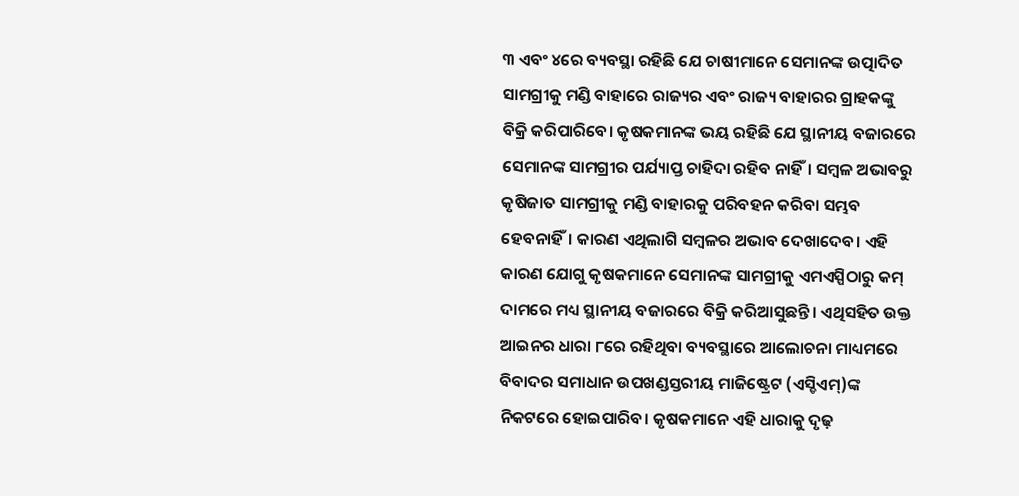୩ ଏବଂ ୪ରେ ବ୍ୟବସ୍ଥା ରହିଛି ଯେ ଚାଷୀମାନେ ସେମାନଙ୍କ ଉତ୍ପାଦିତ ସାମଗ୍ରୀକୁ ମଣ୍ଡି ବାହାରେ ରାଜ୍ୟର ଏବଂ ରାଜ୍ୟ ବାହାରର ଗ୍ରାହକଙ୍କୁ ବିକ୍ରି କରିପାରିବେ। କୃଷକମାନଙ୍କ ଭୟ ରହିଛି ଯେ ସ୍ଥାନୀୟ ବଜାରରେ ସେମାନଙ୍କ ସାମଗ୍ରୀର ପର୍ଯ୍ୟାପ୍ତ ଚାହିଦା ରହିବ ନାହିଁ। ସମ୍ବଳ ଅଭାବରୁ କୃଷିଜାତ ସାମଗ୍ରୀକୁ ମଣ୍ଡି ବାହାରକୁ ପରିବହନ କରିବା ସମ୍ଭବ ହେବନାହିଁ। କାରଣ ଏଥିଲାଗି ସମ୍ବଳର ଅଭାବ ଦେଖାଦେବ। ଏହି କାରଣ ଯୋଗୁ କୃଷକମାନେ ସେମାନଙ୍କ ସାମଗ୍ରୀକୁ ଏମଏସ୍ପିଠାରୁ କମ୍ ଦାମରେ ମଧ୍ୟ ସ୍ଥାନୀୟ ବଜାରରେ ବିକ୍ରି କରିଆସୁଛନ୍ତି। ଏଥିସହିତ ଉକ୍ତ ଆଇନର ଧାରା ୮ରେ ରହିଥିବା ବ୍ୟବସ୍ଥାରେ ଆଲୋଚନା ମାଧ୍ୟମରେ ବିବାଦର ସମାଧାନ ଉପଖଣ୍ଡସ୍ତରୀୟ ମାଜିଷ୍ଟ୍ରେଟ (ଏସ୍ଡିଏମ୍)ଙ୍କ ନିକଟରେ ହୋଇପାରିବ। କୃଷକମାନେ ଏହି ଧାରାକୁ ଦୃଢ଼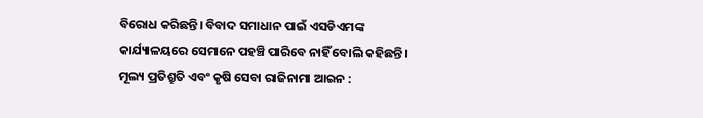ବିରୋଧ କରିଛନ୍ତି। ବିବାଦ ସମାଧାନ ପାଇଁ ଏସଡିଏମଙ୍କ କାର୍ଯ୍ୟାଳୟରେ ସେମାନେ ପହଞ୍ଚି ପାରିବେ ନାହିଁ ବୋଲି କହିଛନ୍ତି।
ମୂଲ୍ୟ ପ୍ରତିଶ୍ରୁତି ଏବଂ କୃଷି ସେବା ରାଜିନାମା ଆଇନ :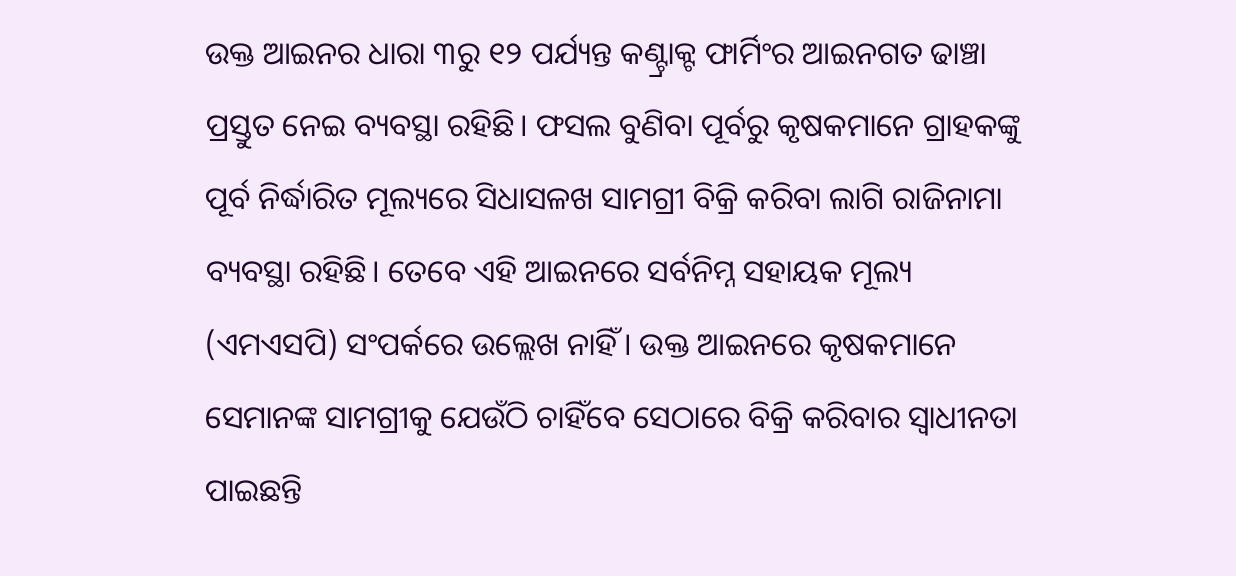ଉକ୍ତ ଆଇନର ଧାରା ୩ରୁ ୧୨ ପର୍ଯ୍ୟନ୍ତ କଣ୍ଟ୍ରାକ୍ଟ ଫାର୍ମିଂର ଆଇନଗତ ଢାଞ୍ଚା ପ୍ରସ୍ତୁତ ନେଇ ବ୍ୟବସ୍ଥା ରହିଛି। ଫସଲ ବୁଣିବା ପୂର୍ବରୁ କୃଷକମାନେ ଗ୍ରାହକଙ୍କୁ ପୂର୍ବ ନିର୍ଦ୍ଧାରିତ ମୂଲ୍ୟରେ ସିଧାସଳଖ ସାମଗ୍ରୀ ବିକ୍ରି କରିବା ଲାଗି ରାଜିନାମା ବ୍ୟବସ୍ଥା ରହିଛି। ତେବେ ଏହି ଆଇନରେ ସର୍ବନିମ୍ନ ସହାୟକ ମୂଲ୍ୟ (ଏମଏସପି) ସଂପର୍କରେ ଉଲ୍ଲେଖ ନାହିଁ। ଉକ୍ତ ଆଇନରେ କୃଷକମାନେ ସେମାନଙ୍କ ସାମଗ୍ରୀକୁ ଯେଉଁଠି ଚାହିଁବେ ସେଠାରେ ବିକ୍ରି କରିବାର ସ୍ବାଧୀନତା ପାଇଛନ୍ତି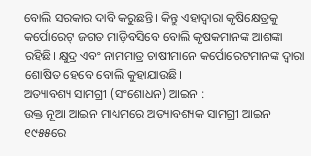ବୋଲି ସରକାର ଦାବି କରୁଛନ୍ତି। କିନ୍ତୁ ଏହାଦ୍ବାରା କୃଷିକ୍ଷେତ୍ରକୁ କର୍ପୋରେଟ୍ ଜଗତ ମାଡ଼ିବସିବେ ବୋଲି କୃଷକମାନଙ୍କ ଆଶଙ୍କା ରହିଛି। କ୍ଷୁଦ୍ର ଏବଂ ନାମମାତ୍ର ଚାଷୀମାନେ କର୍ପୋରେଟମାନଙ୍କ ଦ୍ବାରା ଶୋଷିତ ହେବେ ବୋଲି କୁହାଯାଉଛି।
ଅତ୍ୟାବଶ୍ୟ ସାମଗ୍ରୀ (ସଂଶୋଧନ) ଆଇନ :
ଉକ୍ତ ନୂଆ ଆଇନ ମାଧ୍ୟମରେ ଅତ୍ୟାବଶ୍ୟକ ସାମଗ୍ରୀ ଆଇନ ୧୯୫୫ରେ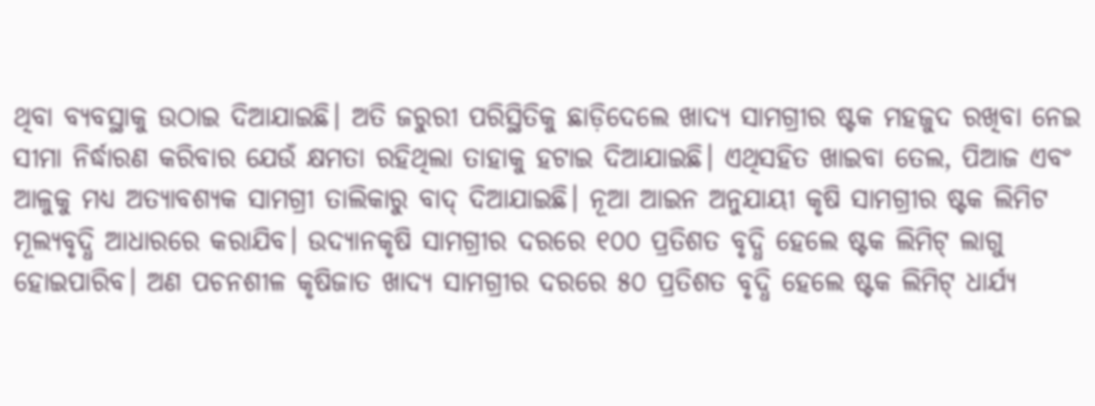ଥିବା ବ୍ୟବସ୍ଥାକୁ ଉଠାଇ ଦିଆଯାଇଛି। ଅତି ଜରୁରୀ ପରିସ୍ଥିତିକୁ ଛାଡ଼ିଦେଲେ ଖାଦ୍ୟ ସାମଗ୍ରୀର ଷ୍ଟକ ମହଜୁଦ ରଖିବା ନେଇ ସୀମା ନିର୍ଦ୍ଧାରଣ କରିବାର ଯେଉଁ କ୍ଷମତା ରହିଥିଲା ତାହାକୁ ହଟାଇ ଦିଆଯାଇଛି। ଏଥିସହିତ ଖାଇବା ତେଲ, ପିଆଜ ଏବଂ ଆଳୁକୁ ମଧ୍ୟ ଅତ୍ୟାବଶ୍ୟକ ସାମଗ୍ରୀ ତାଲିକାରୁ ବାଦ୍ ଦିଆଯାଇଛି। ନୂଆ ଆଇନ ଅନୁଯାୟୀ କୃଷି ସାମଗ୍ରୀର ଷ୍ଟକ ଲିମିଟ ମୂଲ୍ୟବୃଦ୍ଧି ଆଧାରରେ କରାଯିବ। ଉଦ୍ୟାନକୃଷି ସାମଗ୍ରୀର ଦରରେ ୧୦୦ ପ୍ରତିଶତ ବୃଦ୍ଧି ହେଲେ ଷ୍ଟକ ଲିମିଟ୍ ଲାଗୁ ହୋଇପାରିବ। ଅଣ ପଚନଶୀଳ କୃଷିଜାତ ଖାଦ୍ୟ ସାମଗ୍ରୀର ଦରରେ ୫୦ ପ୍ରତିଶତ ବୃଦ୍ଧି ହେଲେ ଷ୍ଟକ ଲିମିଟ୍ ଧାର୍ଯ୍ୟ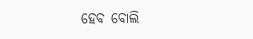ହେବ ବୋଲି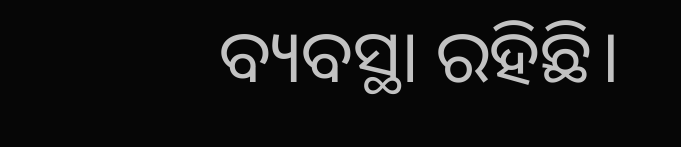ବ୍ୟବସ୍ଥା ରହିଛି।